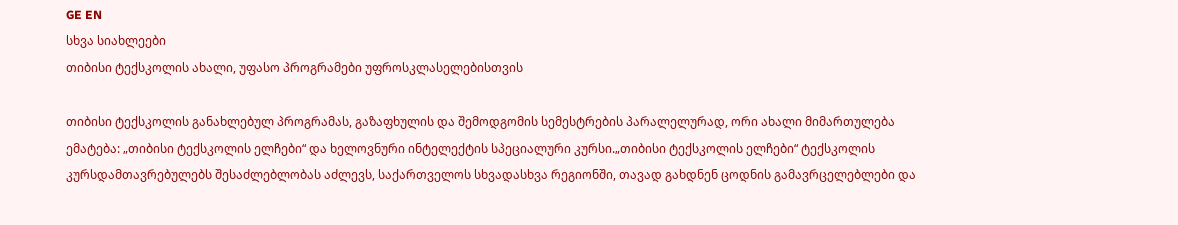GE EN
სხვა სიახლეები
თიბისი ტექსკოლის ახალი, უფასო პროგრამები უფროსკლასელებისთვის

თიბისი ტექსკოლის განახლებულ პროგრამას, გაზაფხულის და შემოდგომის სემესტრების პარალელურად, ორი ახალი მიმართულება ემატება: „თიბისი ტექსკოლის ელჩები“ და ხელოვნური ინტელექტის სპეციალური კურსი.„თიბისი ტექსკოლის ელჩები“ ტექსკოლის კურსდამთავრებულებს შესაძლებლობას აძლევს, საქართველოს სხვადასხვა რეგიონში, თავად გახდნენ ცოდნის გამავრცელებლები და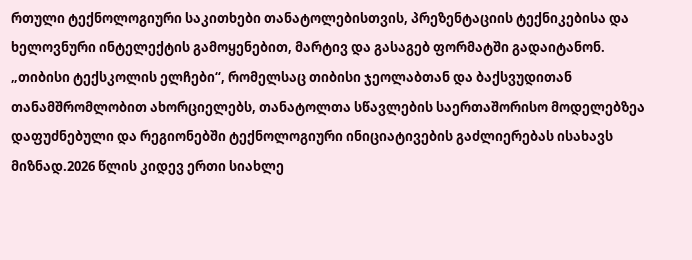რთული ტექნოლოგიური საკითხები თანატოლებისთვის, პრეზენტაციის ტექნიკებისა და ხელოვნური ინტელექტის გამოყენებით, მარტივ და გასაგებ ფორმატში გადაიტანონ. „თიბისი ტექსკოლის ელჩები“, რომელსაც თიბისი ჯეოლაბთან და ბაქსვუდითან თანამშრომლობით ახორციელებს, თანატოლთა სწავლების საერთაშორისო მოდელებზეა დაფუძნებული და რეგიონებში ტექნოლოგიური ინიციატივების გაძლიერებას ისახავს მიზნად.2026 წლის კიდევ ერთი სიახლე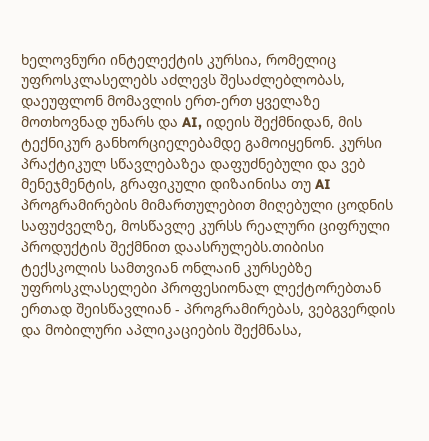ხელოვნური ინტელექტის კურსია, რომელიც უფროსკლასელებს აძლევს შესაძლებლობას, დაეუფლონ მომავლის ერთ-ერთ ყველაზე მოთხოვნად უნარს და AI, იდეის შექმნიდან, მის ტექნიკურ განხორციელებამდე გამოიყენონ. კურსი პრაქტიკულ სწავლებაზეა დაფუძნებული და ვებ მენეჯმენტის, გრაფიკული დიზაინისა თუ AI პროგრამირების მიმართულებით მიღებული ცოდნის საფუძველზე, მოსწავლე კურსს რეალური ციფრული პროდუქტის შექმნით დაასრულებს.თიბისი ტექსკოლის სამთვიან ონლაინ კურსებზე უფროსკლასელები პროფესიონალ ლექტორებთან ერთად შეისწავლიან - პროგრამირებას, ვებგვერდის და მობილური აპლიკაციების შექმნასა,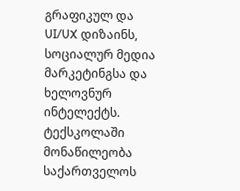გრაფიკულ და UI/UX დიზაინს, სოციალურ მედია მარკეტინგსა და ხელოვნურ ინტელექტს. ტექსკოლაში მონაწილეობა საქართველოს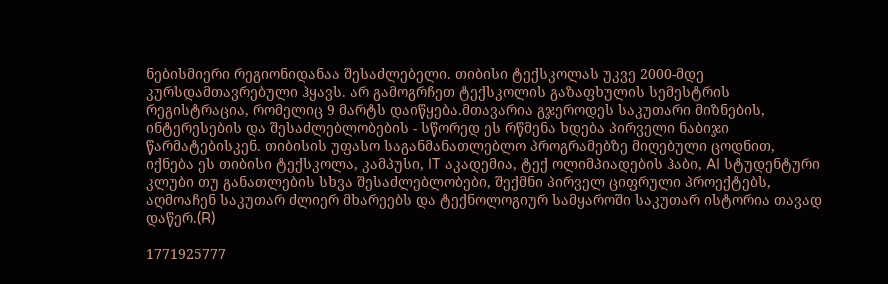ნებისმიერი რეგიონიდანაა შესაძლებელი. თიბისი ტექსკოლას უკვე 2000-მდე კურსდამთავრებული ჰყავს. არ გამოგრჩეთ ტექსკოლის გაზაფხულის სემესტრის რეგისტრაცია, რომელიც 9 მარტს დაიწყება.მთავარია გჯეროდეს საკუთარი მიზნების, ინტერესების და შესაძლებლობების - სწორედ ეს რწმენა ხდება პირველი ნაბიჯი წარმატებისკენ. თიბისის უფასო საგანმანათლებლო პროგრამებზე მიღებული ცოდნით, იქნება ეს თიბისი ტექსკოლა, კამპუსი, IT აკადემია, ტექ ოლიმპიადების ჰაბი, AI სტუდენტური კლუბი თუ განათლების სხვა შესაძლებლობები, შექმნი პირველ ციფრული პროექტებს, აღმოაჩენ საკუთარ ძლიერ მხარეებს და ტექნოლოგიურ სამყაროში საკუთარ ისტორია თავად დაწერ.(R)

1771925777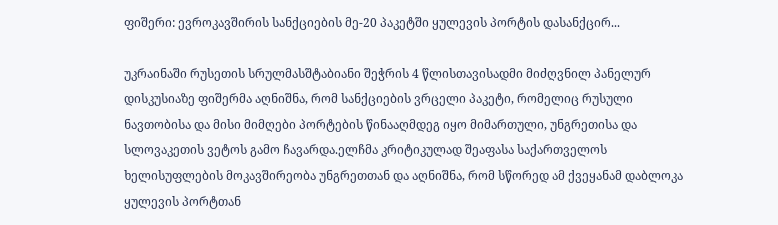ფიშერი: ევროკავშირის სანქციების მე-20 პაკეტში ყულევის პორტის დასანქცირ...

უკრაინაში რუსეთის სრულმასშტაბიანი შეჭრის 4 წლისთავისადმი მიძღვნილ პანელურ დისკუსიაზე ფიშერმა აღნიშნა, რომ სანქციების ვრცელი პაკეტი, რომელიც რუსული ნავთობისა და მისი მიმღები პორტების წინააღმდეგ იყო მიმართული, უნგრეთისა და სლოვაკეთის ვეტოს გამო ჩავარდა.ელჩმა კრიტიკულად შეაფასა საქართველოს ხელისუფლების მოკავშირეობა უნგრეთთან და აღნიშნა, რომ სწორედ ამ ქვეყანამ დაბლოკა ყულევის პორტთან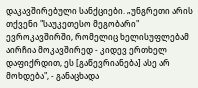დაკავშირებული სანქციები. „უნგრეთი არის თქვენი "საუკეთესო მეგობარი" ევროკავშირში, რომელიც ხელისუფლებამ აირჩია მოკავშირედ - კიდევ ერთხელ დაფიქრდით, ეს [გაწევრიანება] ასე არ მოხდება", - განაცხადა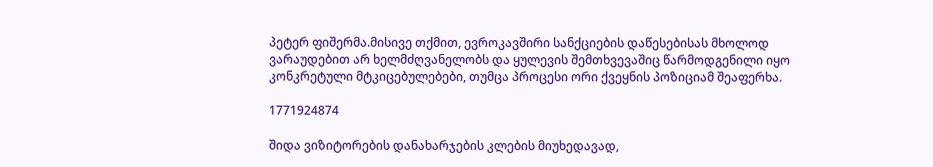პეტერ ფიშერმა.მისივე თქმით, ევროკავშირი სანქციების დაწესებისას მხოლოდ ვარაუდებით არ ხელმძღვანელობს და ყულევის შემთხვევაშიც წარმოდგენილი იყო კონკრეტული მტკიცებულებები, თუმცა პროცესი ორი ქვეყნის პოზიციამ შეაფერხა.

1771924874

შიდა ვიზიტორების დანახარჯების კლების მიუხედავად,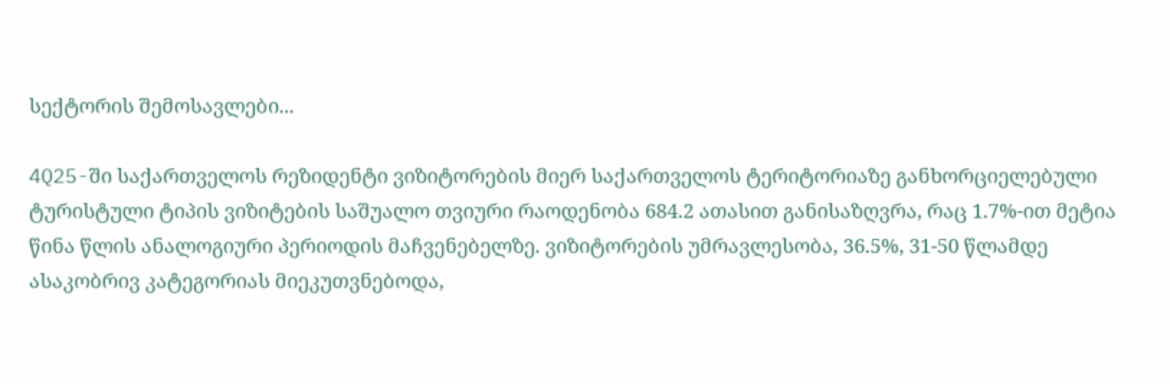სექტორის შემოსავლები...

4Q25-ში საქართველოს რეზიდენტი ვიზიტორების მიერ საქართველოს ტერიტორიაზე განხორციელებული ტურისტული ტიპის ვიზიტების საშუალო თვიური რაოდენობა 684.2 ათასით განისაზღვრა, რაც 1.7%-ით მეტია წინა წლის ანალოგიური პერიოდის მაჩვენებელზე. ვიზიტორების უმრავლესობა, 36.5%, 31-50 წლამდე ასაკობრივ კატეგორიას მიეკუთვნებოდა,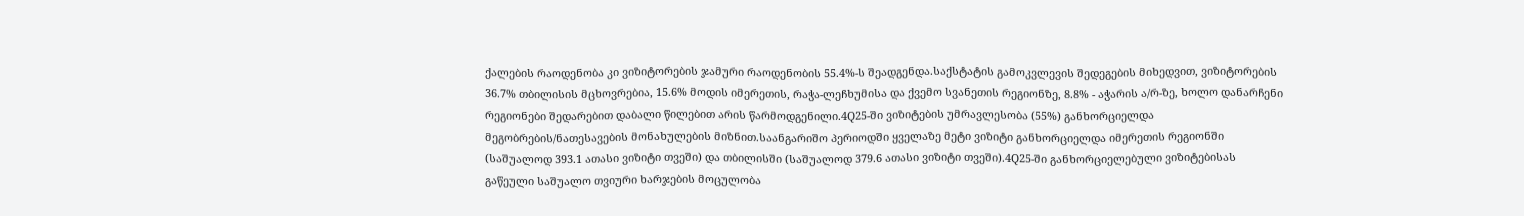ქალების რაოდენობა კი ვიზიტორების ჯამური რაოდენობის 55.4%-ს შეადგენდა.საქსტატის გამოკვლევის შედეგების მიხედვით, ვიზიტორების 36.7% თბილისის მცხოვრებია, 15.6% მოდის იმერეთის, რაჭა-ლეჩხუმისა და ქვემო სვანეთის რეგიონზე, 8.8% - აჭარის ა/რ-ზე, ხოლო დანარჩენი რეგიონები შედარებით დაბალი წილებით არის წარმოდგენილი.4Q25-ში ვიზიტების უმრავლესობა (55%) განხორციელდა მეგობრების/ნათესავების მონახულების მიზნით.საანგარიშო პერიოდში ყველაზე მეტი ვიზიტი განხორციელდა იმერეთის რეგიონში (საშუალოდ 393.1 ათასი ვიზიტი თვეში) და თბილისში (საშუალოდ 379.6 ათასი ვიზიტი თვეში).4Q25-ში განხორციელებული ვიზიტებისას გაწეული საშუალო თვიური ხარჯების მოცულობა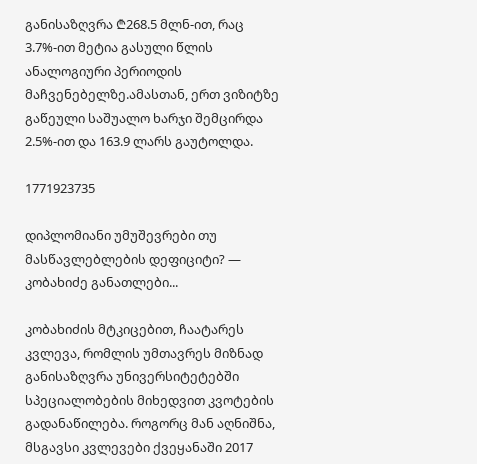განისაზღვრა ₾268.5 მლნ-ით, რაც 3.7%-ით მეტია გასული წლის ანალოგიური პერიოდის მაჩვენებელზე.ამასთან, ერთ ვიზიტზე გაწეული საშუალო ხარჯი შემცირდა 2.5%-ით და 163.9 ლარს გაუტოლდა.

1771923735

დიპლომიანი უმუშევრები თუ მასწავლებლების დეფიციტი? — კობახიძე განათლები...

კობახიძის მტკიცებით, ჩაატარეს კვლევა, რომლის უმთავრეს მიზნად განისაზღვრა უნივერსიტეტებში  სპეციალობების მიხედვით კვოტების გადანაწილება. როგორც მან აღნიშნა, მსგავსი კვლევები ქვეყანაში 2017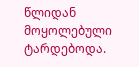წლიდან მოყოლებული ტარდებოდა.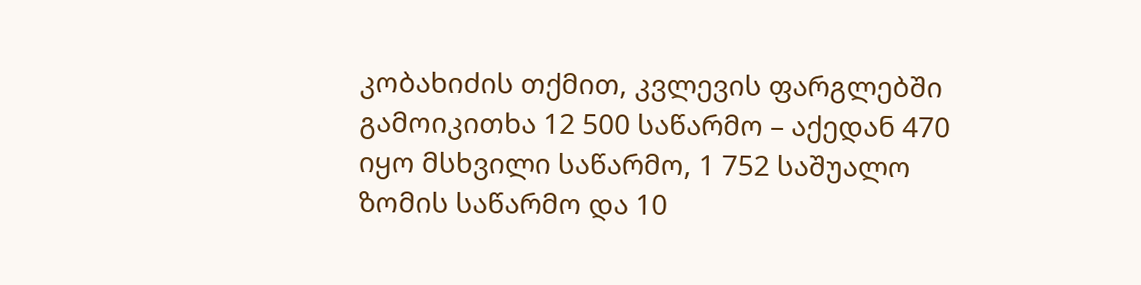კობახიძის თქმით, კვლევის ფარგლებში გამოიკითხა 12 500 საწარმო – აქედან 470 იყო მსხვილი საწარმო, 1 752 საშუალო ზომის საწარმო და 10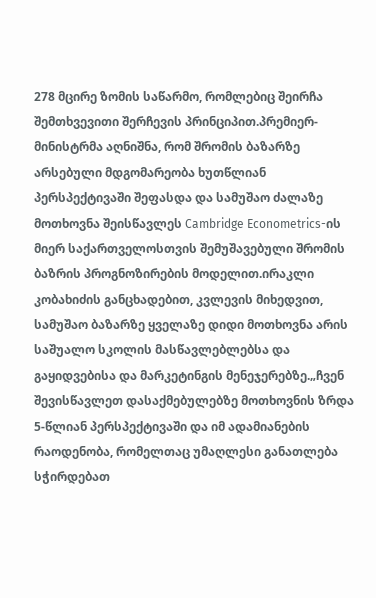278 მცირე ზომის საწარმო, რომლებიც შეირჩა შემთხვევითი შერჩევის პრინციპით.პრემიერ-მინისტრმა აღნიშნა, რომ შრომის ბაზარზე არსებული მდგომარეობა ხუთწლიან პერსპექტივაში შეფასდა და სამუშაო ძალაზე მოთხოვნა შეისწავლეს Cambridge Econometrics-ის მიერ საქართველოსთვის შემუშავებული შრომის ბაზრის პროგნოზირების მოდელით.ირაკლი კობახიძის განცხადებით, კვლევის მიხედვით, სამუშაო ბაზარზე ყველაზე დიდი მოთხოვნა არის საშუალო სკოლის მასწავლებლებსა და გაყიდვებისა და მარკეტინგის მენეჯერებზე.„ჩვენ შევისწავლეთ დასაქმებულებზე მოთხოვნის ზრდა 5-წლიან პერსპექტივაში და იმ ადამიანების რაოდენობა, რომელთაც უმაღლესი განათლება სჭირდებათ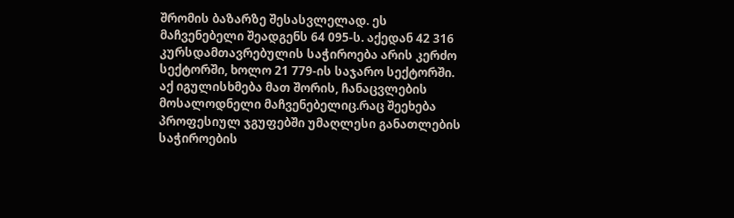შრომის ბაზარზე შესასვლელად. ეს მაჩვენებელი შეადგენს 64 095-ს. აქედან 42 316 კურსდამთავრებულის საჭიროება არის კერძო სექტორში, ხოლო 21 779-ის საჯარო სექტორში. აქ იგულისხმება მათ შორის, ჩანაცვლების მოსალოდნელი მაჩვენებელიც.რაც შეეხება პროფესიულ ჯგუფებში უმაღლესი განათლების საჭიროების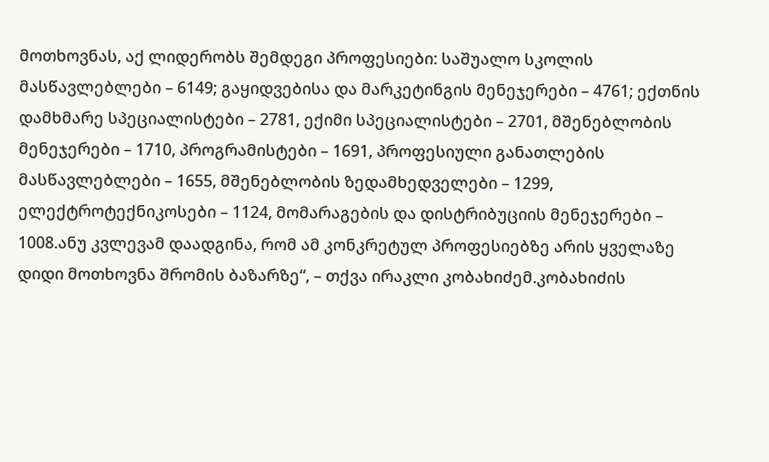მოთხოვნას, აქ ლიდერობს შემდეგი პროფესიები: საშუალო სკოლის მასწავლებლები – 6149; გაყიდვებისა და მარკეტინგის მენეჯერები – 4761; ექთნის დამხმარე სპეციალისტები – 2781, ექიმი სპეციალისტები – 2701, მშენებლობის მენეჯერები – 1710, პროგრამისტები – 1691, პროფესიული განათლების მასწავლებლები – 1655, მშენებლობის ზედამხედველები – 1299, ელექტროტექნიკოსები – 1124, მომარაგების და დისტრიბუციის მენეჯერები – 1008.ანუ კვლევამ დაადგინა, რომ ამ კონკრეტულ პროფესიებზე არის ყველაზე დიდი მოთხოვნა შრომის ბაზარზე“, – თქვა ირაკლი კობახიძემ.კობახიძის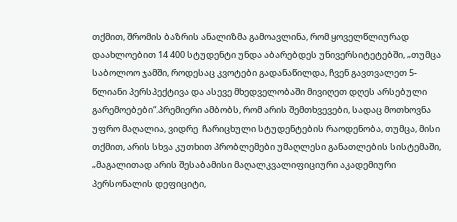თქმით, შრომის ბაზრის ანალიზმა გამოავლინა, რომ ყოველწლიურად დაახლოებით 14 400 სტუდენტი უნდა აბარებდეს უნივერსიტეტებში, „თუმცა საბოლოო ჯამში, როდესაც კვოტები გადანაწილდა, ჩვენ გავთვალეთ 5-წლიანი პერსპექტივა და ასევე მხედველობაში მივიღეთ დღეს არსებული გარემოებები“.პრემიერი ამბობს, რომ არის შემთხვევები, სადაც მოთხოვნა უფრო მაღალია, ვიდრე  ჩარიცხული სტუდენტების რაოდენობა, თუმცა, მისი თქმით, არის სხვა კუთხით პრობლემები უმაღლესი განათლების სისტემაში, „მაგალითად არის შესაბამისი მაღალკვალიფიციური აკადემიური პერსონალის დეფიციტი,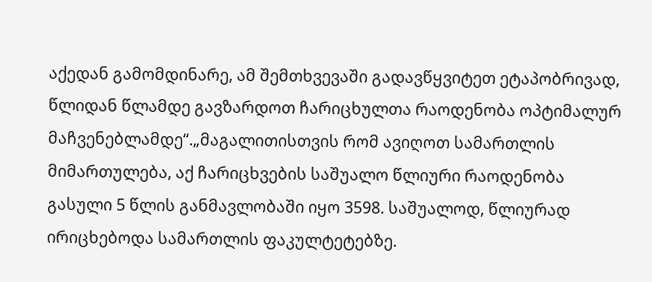აქედან გამომდინარე, ამ შემთხვევაში გადავწყვიტეთ ეტაპობრივად, წლიდან წლამდე გავზარდოთ ჩარიცხულთა რაოდენობა ოპტიმალურ მაჩვენებლამდე“.„მაგალითისთვის რომ ავიღოთ სამართლის მიმართულება, აქ ჩარიცხვების საშუალო წლიური რაოდენობა გასული 5 წლის განმავლობაში იყო 3598. საშუალოდ, წლიურად ირიცხებოდა სამართლის ფაკულტეტებზე.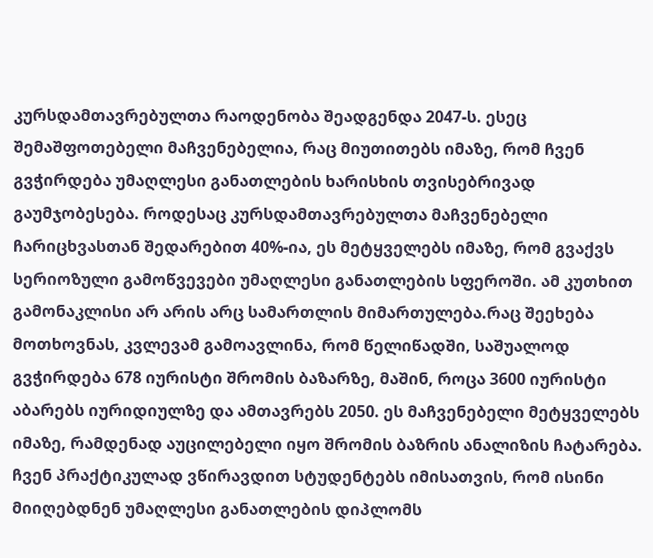კურსდამთავრებულთა რაოდენობა შეადგენდა 2047-ს. ესეც შემაშფოთებელი მაჩვენებელია, რაც მიუთითებს იმაზე, რომ ჩვენ გვჭირდება უმაღლესი განათლების ხარისხის თვისებრივად გაუმჯობესება. როდესაც კურსდამთავრებულთა მაჩვენებელი ჩარიცხვასთან შედარებით 40%-ია, ეს მეტყველებს იმაზე, რომ გვაქვს სერიოზული გამოწვევები უმაღლესი განათლების სფეროში. ამ კუთხით გამონაკლისი არ არის არც სამართლის მიმართულება.რაც შეეხება მოთხოვნას, კვლევამ გამოავლინა, რომ წელიწადში, საშუალოდ გვჭირდება 678 იურისტი შრომის ბაზარზე, მაშინ, როცა 3600 იურისტი აბარებს იურიდიულზე და ამთავრებს 2050. ეს მაჩვენებელი მეტყველებს იმაზე, რამდენად აუცილებელი იყო შრომის ბაზრის ანალიზის ჩატარება. ჩვენ პრაქტიკულად ვწირავდით სტუდენტებს იმისათვის, რომ ისინი მიიღებდნენ უმაღლესი განათლების დიპლომს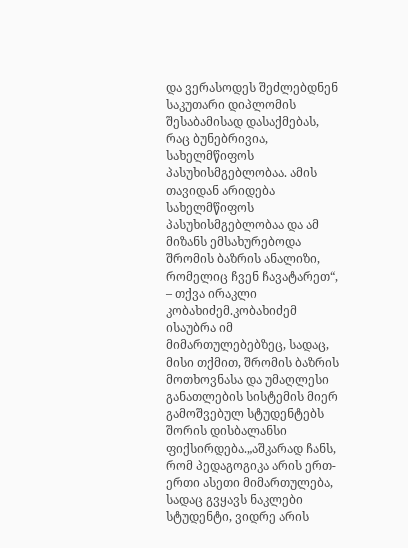და ვერასოდეს შეძლებდნენ საკუთარი დიპლომის შესაბამისად დასაქმებას, რაც ბუნებრივია, სახელმწიფოს პასუხისმგებლობაა. ამის თავიდან არიდება სახელმწიფოს პასუხისმგებლობაა და ამ მიზანს ემსახურებოდა შრომის ბაზრის ანალიზი, რომელიც ჩვენ ჩავატარეთ“, – თქვა ირაკლი კობახიძემ.კობახიძემ ისაუბრა იმ მიმართულებებზეც, სადაც, მისი თქმით, შრომის ბაზრის მოთხოვნასა და უმაღლესი განათლების სისტემის მიერ გამოშვებულ სტუდენტებს შორის დისბალანსი ფიქსირდება.„აშკარად ჩანს, რომ პედაგოგიკა არის ერთ-ერთი ასეთი მიმართულება, სადაც გვყავს ნაკლები სტუდენტი, ვიდრე არის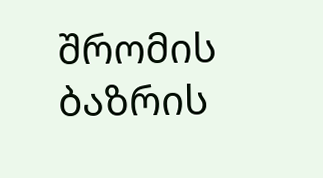შრომის ბაზრის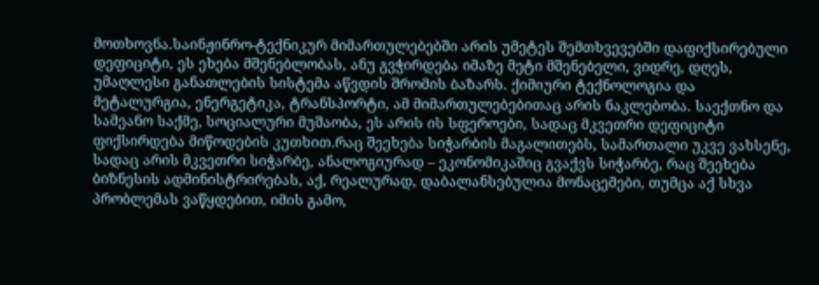მოთხოვნა.საინჟინრო-ტექნიკურ მიმართულებებში არის უმეტეს შემთხვევებში დაფიქსირებული დეფიციტი, ეს ეხება მშენებლობას, ანუ გვჭირდება იმაზე მეტი მშენებელი, ვიდრე, დღეს, უმაღლესი განათლების სისტემა აწვდის შრომის ბაზარს. ქიმიური ტექნოლოგია და მეტალურგია, ენერგეტიკა, ტრანსპორტი, ამ მიმართულებებითაც არის ნაკლებობა. საექთნო და სამეანო საქმე, სოციალური მუშაობა, ეს არის ის სფეროები, სადაც მკვეთრი დეფიციტი ფიქსირდება მიწოდების კუთხით.რაც შეეხება სიჭარბის მაგალითებს, სამართალი უკვე ვახსენე, სადაც არის მკვეთრი სიჭარბე, ანალოგიურად – ეკონომიკაშიც გვაქვს სიჭარბე, რაც შეეხება ბიზნესის ადმინისტრირებას, აქ, რეალურად, დაბალანსებულია მონაცემები, თუმცა აქ სხვა პრობლემას ვაწყდებით, იმის გამო,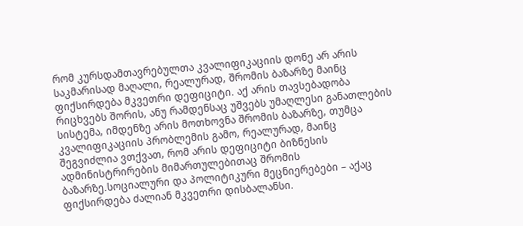რომ კურსდამთავრებულთა კვალიფიკაციის დონე არ არის საკმარისად მაღალი, რეალურად, შრომის ბაზარზე მაინც ფიქსირდება მკვეთრი დეფიციტი. აქ არის თავსებადობა რიცხვებს შორის, ანუ რამდენსაც უშვებს უმაღლესი განათლების სისტემა, იმდენზე არის მოთხოვნა შრომის ბაზარზე, თუმცა კვალიფიკაციის პრობლემის გამო, რეალურად, მაინც შეგვიძლია ვთქვათ, რომ არის დეფიციტი ბიზნესის ადმინისტრირების მიმართულებითაც შრომის ბაზარზე.სოციალური და პოლიტიკური მეცნიერებები – აქაც ფიქსირდება ძალიან მკვეთრი დისბალანსი.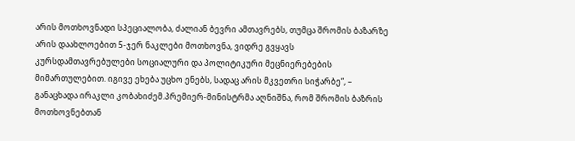არის მოთხოვნადი სპეციალობა, ძალიან ბევრი ამთავრებს, თუმცა შრომის ბაზარზე არის დაახლოებით 5-ჯერ ნაკლები მოთხოვნა, ვიდრე გვყავს კურსდამთავრებულები სოციალური და პოლიტიკური მეცნიერებების მიმართულებით. იგივე ეხება უცხო ენებს, სადაც არის მკვეთრი სიჭარბე“, – განაცხადა ირაკლი კობახიძემ.პრემიერ-მინისტრმა აღნიშნა, რომ შრომის ბაზრის მოთხოვნებთან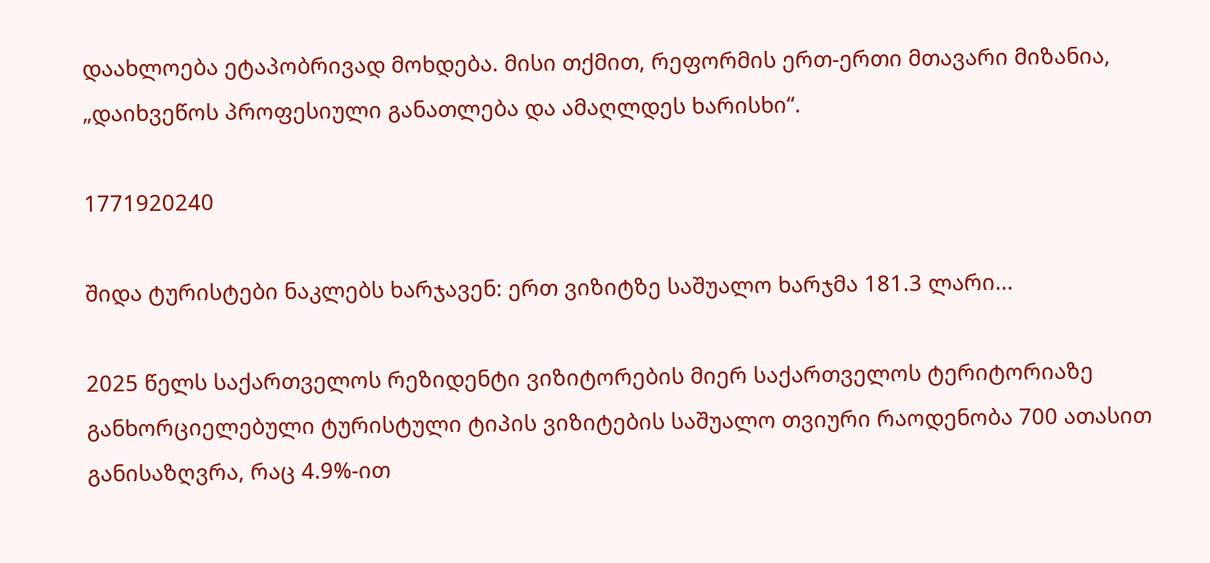დაახლოება ეტაპობრივად მოხდება. მისი თქმით, რეფორმის ერთ-ერთი მთავარი მიზანია, „დაიხვეწოს პროფესიული განათლება და ამაღლდეს ხარისხი“.

1771920240

შიდა ტურისტები ნაკლებს ხარჯავენ: ერთ ვიზიტზე საშუალო ხარჯმა 181.3 ლარი...

2025 წელს საქართველოს რეზიდენტი ვიზიტორების მიერ საქართველოს ტერიტორიაზე განხორციელებული ტურისტული ტიპის ვიზიტების საშუალო თვიური რაოდენობა 700 ათასით განისაზღვრა, რაც 4.9%-ით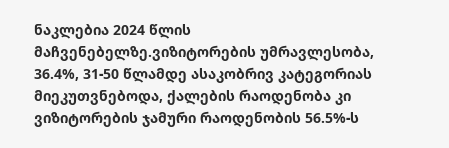ნაკლებია 2024 წლის მაჩვენებელზე.ვიზიტორების უმრავლესობა, 36.4%, 31-50 წლამდე ასაკობრივ კატეგორიას მიეკუთვნებოდა, ქალების რაოდენობა კი ვიზიტორების ჯამური რაოდენობის 56.5%-ს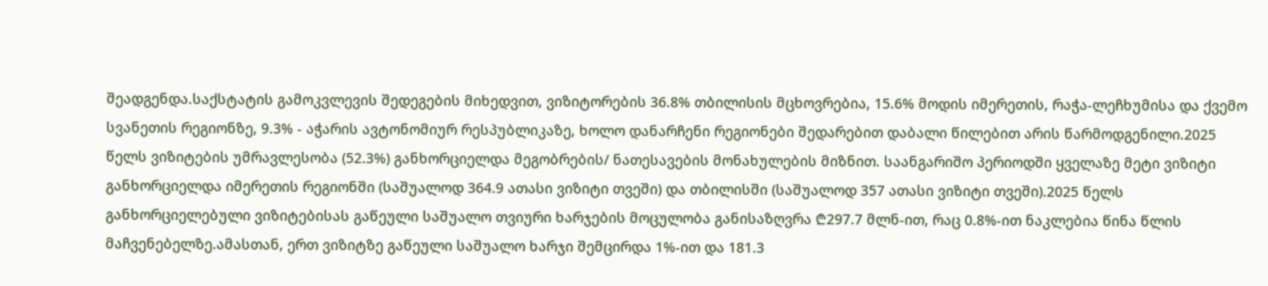შეადგენდა.საქსტატის გამოკვლევის შედეგების მიხედვით, ვიზიტორების 36.8% თბილისის მცხოვრებია, 15.6% მოდის იმერეთის, რაჭა-ლეჩხუმისა და ქვემო სვანეთის რეგიონზე, 9.3% - აჭარის ავტონომიურ რესპუბლიკაზე, ხოლო დანარჩენი რეგიონები შედარებით დაბალი წილებით არის წარმოდგენილი.2025 წელს ვიზიტების უმრავლესობა (52.3%) განხორციელდა მეგობრების/ ნათესავების მონახულების მიზნით. საანგარიშო პერიოდში ყველაზე მეტი ვიზიტი განხორციელდა იმერეთის რეგიონში (საშუალოდ 364.9 ათასი ვიზიტი თვეში) და თბილისში (საშუალოდ 357 ათასი ვიზიტი თვეში).2025 წელს განხორციელებული ვიზიტებისას გაწეული საშუალო თვიური ხარჯების მოცულობა განისაზღვრა ₾297.7 მლნ-ით, რაც 0.8%-ით ნაკლებია წინა წლის მაჩვენებელზე.ამასთან, ერთ ვიზიტზე გაწეული საშუალო ხარჯი შემცირდა 1%-ით და 181.3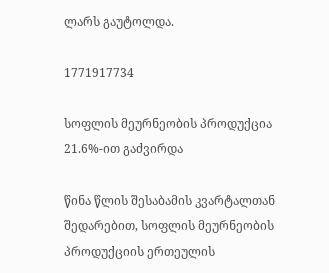ლარს გაუტოლდა.

1771917734

სოფლის მეურნეობის პროდუქცია 21.6%-ით გაძვირდა

წინა წლის შესაბამის კვარტალთან შედარებით, სოფლის მეურნეობის პროდუქციის ერთეულის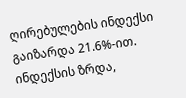ღირებულების ინდექსი გაიზარდა 21.6%-ით. ინდექსის ზრდა,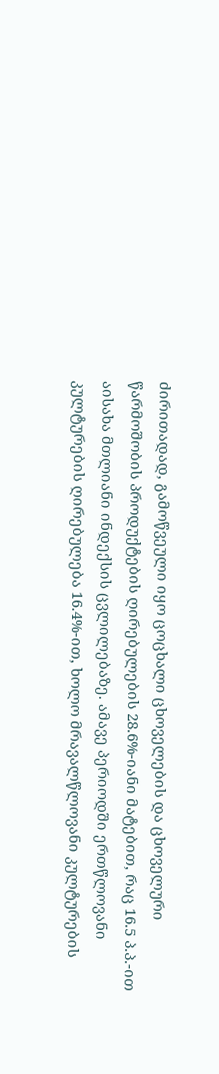ძირითადად, გამოწვეული იყო ცოცხალი ცხოველების და ცხოველური წარმოშობის პროდუქტების ღირებულების 28.6%-იანი მატებით, რაც 16.5 პ.პ.-ით აისახა მთლიანი ინდექსის ცვლილებაზე. ამავე პერიოდში ერთწლოვანი კულტურების ღირებულება 16.4%-ით, ხოლო მრავალწლოვანი კულტურების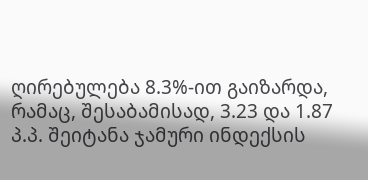ღირებულება 8.3%-ით გაიზარდა, რამაც, შესაბამისად, 3.23 და 1.87 პ.პ. შეიტანა ჯამური ინდექსის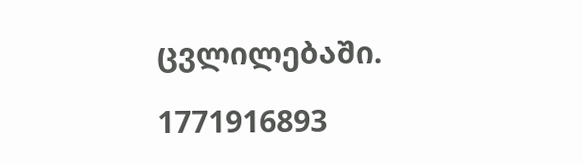ცვლილებაში.

1771916893